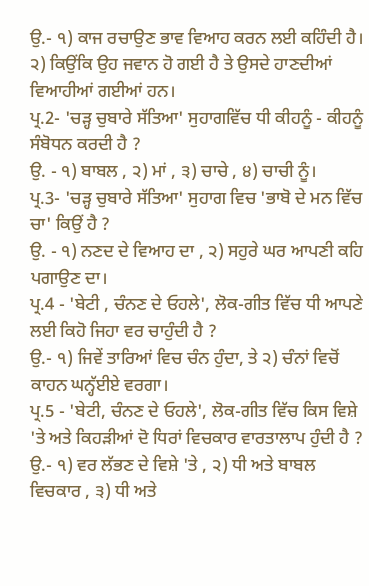ਉ.- ੧) ਕਾਜ ਰਚਾਉਣ ਭਾਵ ਵਿਆਹ ਕਰਨ ਲਈ ਕਹਿੰਦੀ ਹੈ।
੨) ਕਿਉਂਕਿ ਉਹ ਜਵਾਨ ਹੋ ਗਈ ਹੈ ਤੇ ਉਸਦੇ ਹਾਣਦੀਆਂ ਵਿਆਹੀਆਂ ਗਈਆਂ ਹਨ।
ਪ੍ਰ.2- 'ਚੜ੍ਹ ਚੁਬਾਰੇ ਸੱਤਿਆ' ਸੁਹਾਗਵਿੱਚ ਧੀ ਕੀਹਨੂੰ - ਕੀਹਨੂੰ ਸੰਬੋਧਨ ਕਰਦੀ ਹੈ ?
ਉ. - ੧) ਬਾਬਲ , ੨) ਮਾਂ , ੩) ਚਾਚੇ , ੪) ਚਾਚੀ ਨੂੰ।
ਪ੍ਰ.3- 'ਚੜ੍ਹ ਚੁਬਾਰੇ ਸੱਤਿਆ' ਸੁਹਾਗ ਵਿਚ 'ਭਾਬੋ ਦੇ ਮਨ ਵਿੱਚ ਚਾ' ਕਿਉਂ ਹੈ ?
ਉ. - ੧) ਨਣਦ ਦੇ ਵਿਆਹ ਦਾ , ੨) ਸਹੁਰੇ ਘਰ ਆਪਣੀ ਕਹਿ ਪਗਾਉਣ ਦਾ।
ਪ੍ਰ.4 - 'ਬੇਟੀ , ਚੰਨਣ ਦੇ ਓਹਲੇ', ਲੋਕ-ਗੀਤ ਵਿੱਚ ਧੀ ਆਪਣੇ ਲਈ ਕਿਹੋ ਜਿਹਾ ਵਰ ਚਾਹੁੰਦੀ ਹੈ ?
ਉ.- ੧) ਜਿਵੇਂ ਤਾਰਿਆਂ ਵਿਚ ਚੰਨ ਹੁੰਦਾ, ਤੇ ੨) ਚੰਨਾਂ ਵਿਚੋਂ ਕਾਹਨ ਘਨ੍ਹੱਈਏ ਵਰਗਾ।
ਪ੍ਰ.5 - 'ਬੇਟੀ, ਚੰਨਣ ਦੇ ਓਹਲੇ', ਲੋਕ-ਗੀਤ ਵਿੱਚ ਕਿਸ ਵਿਸ਼ੇ 'ਤੇ ਅਤੇ ਕਿਹੜੀਆਂ ਦੋ ਧਿਰਾਂ ਵਿਚਕਾਰ ਵਾਰਤਾਲਾਪ ਹੁੰਦੀ ਹੈ ?
ਉ.- ੧) ਵਰ ਲੱਭਣ ਦੇ ਵਿਸ਼ੇ 'ਤੇ , ੨) ਧੀ ਅਤੇ ਬਾਬਲ ਵਿਚਕਾਰ , ੩) ਧੀ ਅਤੇ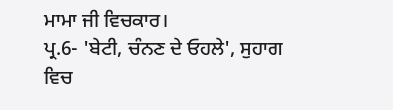ਮਾਮਾ ਜੀ ਵਿਚਕਾਰ।
ਪ੍ਰ.6- 'ਬੇਟੀ, ਚੰਨਣ ਦੇ ਓਹਲੇ', ਸੁਹਾਗ ਵਿਚ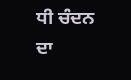ਧੀ ਚੰਦਨ ਦਾ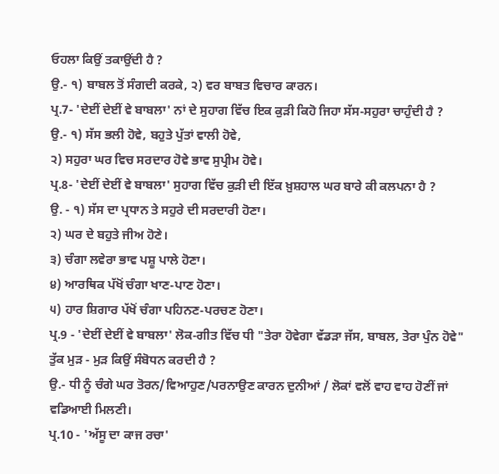ਓਹਲਾ ਕਿਉਂ ਤਕਾਉਂਦੀ ਹੈ ?
ਉ.- ੧) ਬਾਬਲ ਤੋਂ ਸੰਗਦੀ ਕਰਕੇ, ੨) ਵਰ ਬਾਬਤ ਵਿਚਾਰ ਕਾਰਨ।
ਪ੍ਰ.7- 'ਦੇਈਂ ਦੇਈਂ ਵੇ ਬਾਬਲਾ' ਨਾਂ ਦੇ ਸੁਹਾਗ ਵਿੱਚ ਇਕ ਕੁੜੀ ਕਿਹੋ ਜਿਹਾ ਸੱਸ-ਸਹੁਰਾ ਚਾਹੁੰਦੀ ਹੈ ?
ਉ.- ੧) ਸੱਸ ਭਲੀ ਹੋਵੇ, ਬਹੁਤੇ ਪੁੱਤਾਂ ਵਾਲੀ ਹੋਵੇ,
੨) ਸਹੁਰਾ ਘਰ ਵਿਚ ਸਰਦਾਰ ਹੋਵੇ ਭਾਵ ਸੁਪ੍ਰੀਮ ਹੋਵੇ।
ਪ੍ਰ.8- 'ਦੇਈਂ ਦੇਈਂ ਵੇ ਬਾਬਲਾ' ਸੁਹਾਗ ਵਿੱਚ ਕੁੜੀ ਦੀ ਇੱਕ ਖ਼ੁਸ਼ਹਾਲ ਘਰ ਬਾਰੇ ਕੀ ਕਲਪਨਾ ਹੈ ?
ਉ. - ੧) ਸੱਸ ਦਾ ਪ੍ਰਧਾਨ ਤੇ ਸਹੁਰੇ ਦੀ ਸਰਦਾਰੀ ਹੋਣਾ।
੨) ਘਰ ਦੇ ਬਹੁਤੇ ਜੀਅ ਹੋਣੇ।
੩) ਚੰਗਾ ਲਵੇਰਾ ਭਾਵ ਪਸ਼ੂ ਪਾਲੇ ਹੋਣਾ।
੪) ਆਰਥਿਕ ਪੱਖੋਂ ਚੰਗਾ ਖਾਣ-ਪਾਣ ਹੋਣਾ।
੫) ਹਾਰ ਸ਼ਿਗਾਰ ਪੱਖੋਂ ਚੰਗਾ ਪਹਿਨਣ-ਪਰਚਣ ਹੋਣਾ।
ਪ੍ਰ.9 - 'ਦੇਈਂ ਦੇਈਂ ਵੇ ਬਾਬਲਾ' ਲੋਕ-ਗੀਤ ਵਿੱਚ ਧੀ "ਤੇਰਾ ਹੋਵੇਗਾ ਵੱਡੜਾ ਜੱਸ, ਬਾਬਲ, ਤੇਰਾ ਪੁੰਨ ਹੋਵੇ" ਤੁੱਕ ਮੁੜ - ਮੁੜ ਕਿਉਂ ਸੰਬੋਧਨ ਕਰਦੀ ਹੈ ?
ਉ.- ਧੀ ਨੂੰ ਚੰਗੇ ਘਰ ਤੋਰਨ/ਵਿਆਹੁਣ/ਪਰਨਾਉਣ ਕਾਰਨ ਦੁਨੀਆਂ / ਲੋਕਾਂ ਵਲੋਂ ਵਾਹ ਵਾਹ ਹੋਣੀਂ ਜਾਂ ਵਡਿਆਈ ਮਿਲਣੀ।
ਪ੍ਰ.10 - 'ਅੱਸੂ ਦਾ ਕਾਜ ਰਚਾ'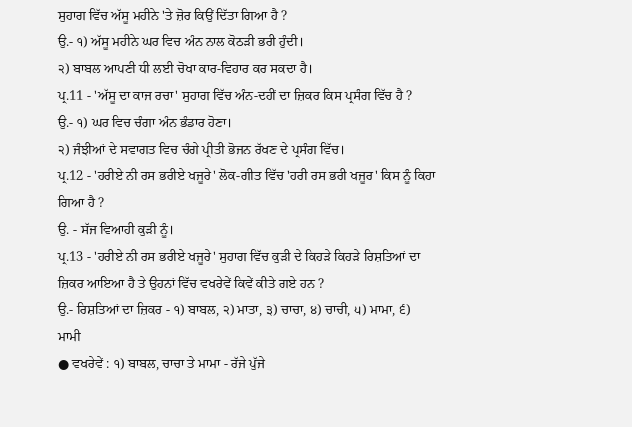ਸੁਹਾਗ ਵਿੱਚ ਅੱਸੂ ਮਹੀਨੇ 'ਤੇ ਜ਼ੋਰ ਕਿਉਂ ਦਿੱਤਾ ਗਿਆ ਹੈ ?
ਉ.- ੧) ਅੱਸੂ ਮਹੀਨੇ ਘਰ ਵਿਚ ਅੰਨ ਨਾਲ ਕੋਠੜੀ ਭਰੀ ਹੁੰਦੀ।
੨) ਬਾਬਲ ਆਪਣੀ ਧੀ ਲਈ ਚੋਖਾ ਕਾਰ-ਵਿਹਾਰ ਕਰ ਸਕਦਾ ਹੈ।
ਪ੍ਰ.11 - 'ਅੱਸੂ ਦਾ ਕਾਜ ਰਚਾ' ਸੁਹਾਗ ਵਿੱਚ ਅੰਨ-ਦਹੀਂ ਦਾ ਜ਼ਿਕਰ ਕਿਸ ਪ੍ਰਸੰਗ ਵਿੱਚ ਹੈ ?
ਉ.- ੧) ਘਰ ਵਿਚ ਚੰਗਾ ਅੰਨ ਭੰਡਾਰ ਹੋਣਾ।
੨) ਜੰਝੀਆਂ ਦੇ ਸਵਾਗਤ ਵਿਚ ਚੰਗੇ ਪ੍ਰੀਤੀ ਭੋਜਨ ਰੱਖਣ ਦੇ ਪ੍ਰਸੰਗ ਵਿੱਚ।
ਪ੍ਰ.12 - 'ਹਰੀਏ ਨੀ ਰਸ ਭਰੀਏ ਖਜੂਰੇ' ਲੋਕ-ਗੀਤ ਵਿੱਚ 'ਹਰੀ ਰਸ ਭਰੀ ਖਜੂਰ' ਕਿਸ ਨੂੰ ਕਿਹਾ ਗਿਆ ਹੈ ?
ਉ. - ਸੱਜ ਵਿਆਹੀ ਕੁੜੀ ਨੂੰ।
ਪ੍ਰ.13 - 'ਹਰੀਏ ਨੀ ਰਸ ਭਰੀਏ ਖਜੂਰੇ' ਸੁਹਾਗ ਵਿੱਚ ਕੁੜੀ ਦੇ ਕਿਹੜੇ ਕਿਹੜੇ ਰਿਸ਼ਤਿਆਂ ਦਾ ਜ਼ਿਕਰ ਆਇਆ ਹੈ ਤੇ ਉਹਨਾਂ ਵਿੱਚ ਵਖਰੇਵੇਂ ਕਿਵੇਂ ਕੀਤੇ ਗਏ ਹਨ ?
ਉ.- ਰਿਸ਼ਤਿਆਂ ਦਾ ਜ਼ਿਕਰ - ੧) ਬਾਬਲ, ੨) ਮਾਤਾ, ੩) ਚਾਚਾ, ੪) ਚਾਚੀ, ੫) ਮਾਮਾ, ੬) ਮਾਮੀ
● ਵਖਰੇਵੇਂ : ੧) ਬਾਬਲ, ਚਾਚਾ ਤੇ ਮਾਮਾ - ਰੱਜੇ ਪੁੱਜੇ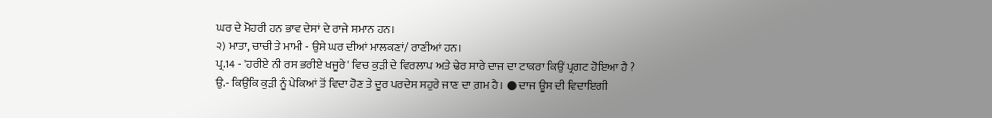ਘਰ ਦੇ ਮੋਹਰੀ ਹਨ ਭਾਵ ਦੇਸਾਂ ਦੇ ਰਾਜੇ ਸਮਾਨ ਹਨ।
੨) ਮਾਤਾ, ਚਾਚੀ ਤੇ ਮਾਮੀ - ਉਸੇ ਘਰ ਦੀਆਂ ਮਾਲਕਣਾਂ/ ਰਾਣੀਆਂ ਹਨ।
ਪ੍ਰ.14 - 'ਹਰੀਏ ਨੀ ਰਸ ਭਰੀਏ ਖਜੂਰੇ' ਵਿਚ ਕੁੜੀ ਦੇ ਵਿਰਲਾਪ ਅਤੇ ਢੇਰ ਸਾਰੇ ਦਾਜ ਦਾ ਟਾਕਰਾ ਕਿਉਂ ਪ੍ਰਗਟ ਹੋਇਆ ਹੈ ?
ਉ.- ਕਿਉਂਕਿ ਕੁੜੀ ਨੂੰ ਪੇਕਿਆਂ ਤੋਂ ਵਿਦਾ ਹੋਣ ਤੇ ਦੂਰ ਪਰਦੇਸ ਸਹੁਰੇ ਜਾਣ ਦਾ ਗ਼ਮ ਹੈ। ● ਦਾਜ ਊਸ ਦੀ ਵਿਦਾਇਗੀ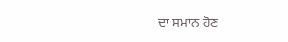ਦਾ ਸਮਾਨ ਹੋਣ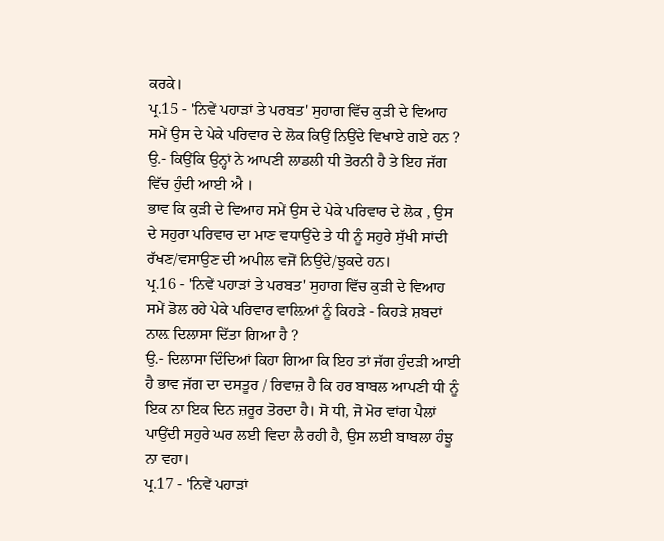ਕਰਕੇ।
ਪ੍ਰ.15 - 'ਨਿਵੇਂ ਪਹਾੜਾਂ ਤੇ ਪਰਬਤ' ਸੁਹਾਗ ਵਿੱਚ ਕੁੜੀ ਦੇ ਵਿਆਹ ਸਮੇਂ ਉਸ ਦੇ ਪੇਕੇ ਪਰਿਵਾਰ ਦੇ ਲੋਕ ਕਿਉਂ ਨਿਉਂਦੇ ਵਿਖਾਏ ਗਏ ਹਨ ?
ਉ.- ਕਿਉਂਕਿ ਉਨ੍ਹਾਂ ਨੇ ਆਪਣੀ ਲਾਡਲੀ ਧੀ ਤੋਰਨੀ ਹੈ ਤੇ ਇਹ ਜੱਗ ਵਿੱਚ ਹੁੰਦੀ ਆਈ ਐ ।
ਭਾਵ ਕਿ ਕੁੜੀ ਦੇ ਵਿਆਹ ਸਮੇਂ ਉਸ ਦੇ ਪੇਕੇ ਪਰਿਵਾਰ ਦੇ ਲੋਕ , ਉਸ ਦੇ ਸਹੁਰਾ ਪਰਿਵਾਰ ਦਾ ਮਾਣ ਵਧਾਉਂਦੇ ਤੇ ਧੀ ਨੂੰ ਸਹੁਰੇ ਸੁੱਖੀ ਸਾਂਦੀ ਰੱਖਣ/ਵਸਾਉਣ ਦੀ ਅਪੀਲ ਵਜੋਂ ਨਿਉਂਦੇ/ਝੁਕਦੇ ਹਨ।
ਪ੍ਰ.16 - 'ਨਿਵੇਂ ਪਹਾੜਾਂ ਤੇ ਪਰਬਤ' ਸੁਹਾਗ ਵਿੱਚ ਕੁੜੀ ਦੇ ਵਿਆਹ ਸਮੇਂ ਡੋਲ ਰਹੇ ਪੇਕੇ ਪਰਿਵਾਰ ਵਾਲ਼ਿਆਂ ਨੂੰ ਕਿਹੜੇ - ਕਿਹੜੇ ਸ਼ਬਦਾਂ ਨਾਲ਼ ਦਿਲਾਸਾ ਦਿੱਤਾ ਗਿਆ ਹੈ ?
ਉ.- ਦਿਲਾਸਾ ਦਿੰਦਿਆਂ ਕਿਹਾ ਗਿਆ ਕਿ ਇਹ ਤਾਂ ਜੱਗ ਹੁੰਦੜੀ ਆਈ ਹੈ ਭਾਵ ਜੱਗ ਦਾ ਦਸਤੂਰ / ਰਿਵਾਜ਼ ਹੈ ਕਿ ਹਰ ਬਾਬਲ ਆਪਣੀ ਧੀ ਨੂੰ ਇਕ ਨਾ ਇਕ ਦਿਨ ਜ਼ਰੂਰ ਤੋਰਦਾ ਹੈ। ਸੋ ਧੀ, ਜੋ ਮੋਰ ਵਾਂਗ ਪੈਲਾਂ ਪਾਉਂਦੀ ਸਹੁਰੇ ਘਰ ਲਈ ਵਿਦਾ ਲੈ ਰਹੀ ਹੈ, ਉਸ ਲਈ ਬਾਬਲਾ ਹੰਝੂ ਨਾ ਵਹਾ।
ਪ੍ਰ.17 - 'ਨਿਵੇਂ ਪਹਾੜਾਂ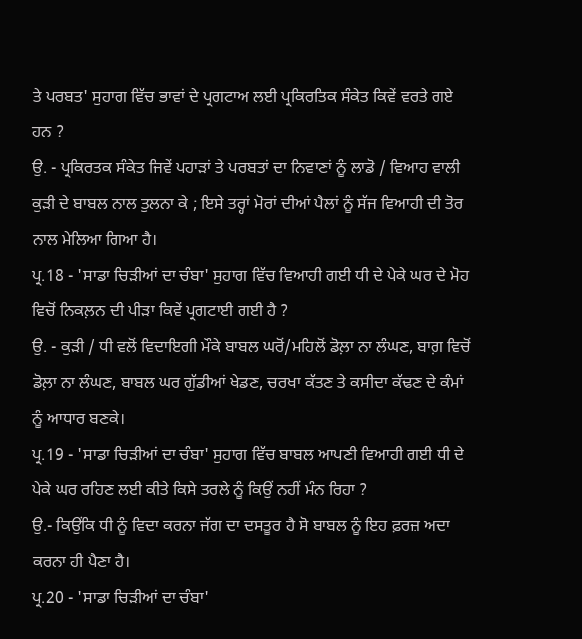ਤੇ ਪਰਬਤ' ਸੁਹਾਗ ਵਿੱਚ ਭਾਵਾਂ ਦੇ ਪ੍ਰਗਟਾਅ ਲਈ ਪ੍ਰਕਿਰਤਿਕ ਸੰਕੇਤ ਕਿਵੇਂ ਵਰਤੇ ਗਏ ਹਨ ?
ਉ. - ਪ੍ਰਕਿਰਤਕ ਸੰਕੇਤ ਜਿਵੇਂ ਪਹਾੜਾਂ ਤੇ ਪਰਬਤਾਂ ਦਾ ਨਿਵਾਣਾਂ ਨੂੰ ਲਾਡੋ / ਵਿਆਹ ਵਾਲੀ ਕੁੜੀ ਦੇ ਬਾਬਲ ਨਾਲ ਤੁਲਨਾ ਕੇ ; ਇਸੇ ਤਰ੍ਹਾਂ ਮੋਰਾਂ ਦੀਆਂ ਪੈਲਾਂ ਨੂੰ ਸੱਜ ਵਿਆਹੀ ਦੀ ਤੋਰ ਨਾਲ ਮੇਲਿਆ ਗਿਆ ਹੈ।
ਪ੍ਰ.18 - 'ਸਾਡਾ ਚਿੜੀਆਂ ਦਾ ਚੰਬਾ' ਸੁਹਾਗ ਵਿੱਚ ਵਿਆਹੀ ਗਈ ਧੀ ਦੇ ਪੇਕੇ ਘਰ ਦੇ ਮੋਹ ਵਿਚੋਂ ਨਿਕਲ਼ਨ ਦੀ ਪੀੜਾ ਕਿਵੇਂ ਪ੍ਰਗਟਾਈ ਗਈ ਹੈ ?
ਉ. - ਕੁੜੀ / ਧੀ ਵਲੋਂ ਵਿਦਾਇਗੀ ਮੌਕੇ ਬਾਬਲ ਘਰੋਂ/ਮਹਿਲੋਂ ਡੋਲ਼ਾ ਨਾ ਲੰਘਣ, ਬਾਗ਼ ਵਿਚੋਂ ਡੋਲ਼ਾ ਨਾ ਲੰਘਣ, ਬਾਬਲ ਘਰ ਗੁੱਡੀਆਂ ਖੇਡਣ, ਚਰਖਾ ਕੱਤਣ ਤੇ ਕਸੀਦਾ ਕੱਢਣ ਦੇ ਕੰਮਾਂ ਨੂੰ ਆਧਾਰ ਬਣਕੇ।
ਪ੍ਰ.19 - 'ਸਾਡਾ ਚਿੜੀਆਂ ਦਾ ਚੰਬਾ' ਸੁਹਾਗ ਵਿੱਚ ਬਾਬਲ ਆਪਣੀ ਵਿਆਹੀ ਗਈ ਧੀ ਦੇ ਪੇਕੇ ਘਰ ਰਹਿਣ ਲਈ ਕੀਤੇ ਕਿਸੇ ਤਰਲੇ ਨੂੰ ਕਿਉਂ ਨਹੀਂ ਮੰਨ ਰਿਹਾ ?
ਉ.- ਕਿਉਂਕਿ ਧੀ ਨੂੰ ਵਿਦਾ ਕਰਨਾ ਜੱਗ ਦਾ ਦਸਤੂਰ ਹੈ ਸੋ ਬਾਬਲ ਨੂੰ ਇਹ ਫ਼ਰਜ਼ ਅਦਾ ਕਰਨਾ ਹੀ ਪੈਣਾ ਹੈ।
ਪ੍ਰ.20 - 'ਸਾਡਾ ਚਿੜੀਆਂ ਦਾ ਚੰਬਾ'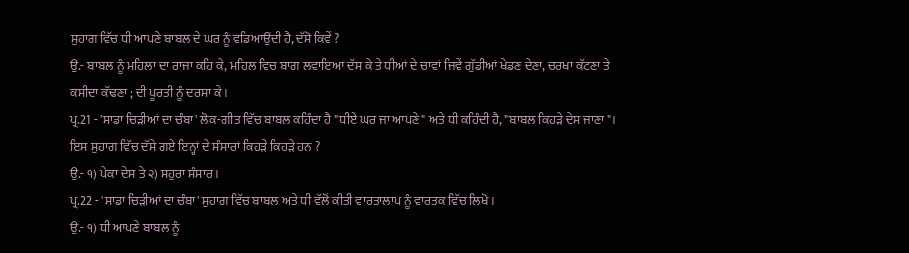ਸੁਹਾਗ ਵਿੱਚ ਧੀ ਆਪਣੇ ਬਾਬਲ ਦੇ ਘਰ ਨੂੰ ਵਡਿਆਉਂਦੀ ਹੈ, ਦੱਸੋ ਕਿਵੇਂ ?
ਉ.- ਬਾਬਲ ਨੂੰ ਮਹਿਲਾ ਦਾ ਰਾਜਾ ਕਹਿ ਕੇ, ਮਹਿਲ ਵਿਚ ਬਾਗ ਲਵਾਇਆ ਦੱਸ ਕੇ ਤੇ ਧੀਆਂ ਦੇ ਚਾਵਾਂ ਜਿਵੇਂ ਗੁੱਡੀਆਂ ਖੇਡਣ ਦੇਣਾ, ਚਰਖਾ ਕੱਟਣਾ ਤੇ ਕਸੀਦਾ ਕੱਢਣਾ ; ਦੀ ਪੂਰਤੀ ਨੂੰ ਦਰਸਾ ਕੇ।
ਪ੍ਰ.21 - 'ਸਾਡਾ ਚਿੜੀਆਂ ਦਾ ਚੰਬਾ' ਲੋਕ-ਗੀਤ ਵਿੱਚ ਬਾਬਲ ਕਹਿੰਦਾ ਹੈ "ਧੀਏ ਘਰ ਜਾ ਆਪਣੇ" ਅਤੇ ਧੀ ਕਹਿੰਦੀ ਹੈ, "ਬਾਬਲ ਕਿਹੜੇ ਦੇਸ ਜਾਣਾ"। ਇਸ ਸੁਹਾਗ ਵਿੱਚ ਦੱਸੇ ਗਏ ਇਨ੍ਹਾਂ ਦੇ ਸੰਸਾਰਾਂ ਕਿਹੜੇ ਕਿਹੜੇ ਹਨ ?
ਉ.- ੧) ਪੇਕਾ ਦੇਸ ਤੇ ੨) ਸਹੁਰਾ ਸੰਸਾਰ ।
ਪ੍ਰ.22 - 'ਸਾਡਾ ਚਿੜੀਆਂ ਦਾ ਚੰਬਾ' ਸੁਹਾਗ ਵਿੱਚ ਬਾਬਲ ਅਤੇ ਧੀ ਵੱਲੋਂ ਕੀਤੀ ਵਾਰਤਾਲਾਪ ਨੂੰ ਵਾਰਤਕ ਵਿੱਚ ਲਿਖੋ।
ਉ.- ੧) ਧੀ ਆਪਣੇ ਬਾਬਲ ਨੂੰ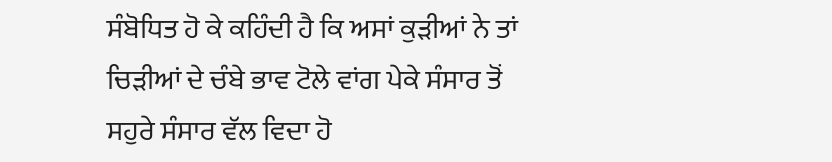ਸੰਬੋਧਿਤ ਹੋ ਕੇ ਕਹਿੰਦੀ ਹੈ ਕਿ ਅਸਾਂ ਕੁੜੀਆਂ ਨੇ ਤਾਂ ਚਿੜੀਆਂ ਦੇ ਚੰਬੇ ਭਾਵ ਟੋਲੇ ਵਾਂਗ ਪੇਕੇ ਸੰਸਾਰ ਤੋਂ ਸਹੁਰੇ ਸੰਸਾਰ ਵੱਲ ਵਿਦਾ ਹੋ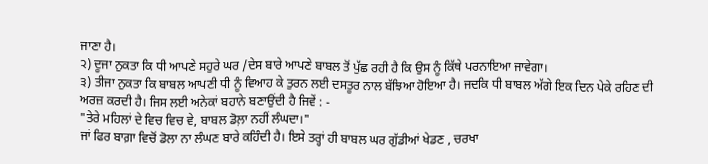ਜਾਣਾ ਹੈ।
੨) ਦੂਜਾ ਨੁਕਤਾ ਕਿ ਧੀ ਆਪਣੇ ਸਹੁਰੇ ਘਰ /ਦੇਸ ਬਾਰੇ ਆਪਣੇ ਬਾਬਲ ਤੋਂ ਪੁੱਛ ਰਹੀ ਹੈ ਕਿ ਉਸ ਨੂੰ ਕਿੱਥੇ ਪਰਨਾਇਆ ਜਾਵੇਗਾ।
੩) ਤੀਜਾ ਨੁਕਤਾ ਕਿ ਬਾਬਲ ਆਪਣੀ ਧੀ ਨੂੰ ਵਿਆਹ ਕੇ ਤੁਰਨ ਲਈ ਦਸਤੂਰ ਨਾਲ ਬੱਝਿਆ ਹੋਇਆ ਹੈ। ਜਦਕਿ ਧੀ ਬਾਬਲ ਅੱਗੇ ਇਕ ਦਿਨ ਪੇਕੇ ਰਹਿਣ ਦੀ ਅਰਜ਼ ਕਰਦੀ ਹੈ। ਜਿਸ ਲਈ ਅਨੇਕਾਂ ਬਹਾਨੇ ਬਣਾਉਂਦੀ ਹੈ ਜਿਵੇਂ : -
"ਤੇਰੇ ਮਹਿਲਾਂ ਦੇ ਵਿਚ ਵਿਚ ਵੇ, ਬਾਬਲ ਡੋਲ਼ਾ ਨਹੀਂ ਲੰਘਦਾ।"
ਜਾਂ ਫਿਰ ਬਾਗ਼ਾ ਵਿਚੋਂ ਡੋਲਾ ਨਾ ਲੰਘਣ ਬਾਰੇ ਕਹਿੰਦੀ ਹੈ। ਇਸੇ ਤਰ੍ਹਾਂ ਹੀ ਬਾਬਲ ਘਰ ਗੁੱਡੀਆਂ ਖੇਡਣ , ਚਰਖਾ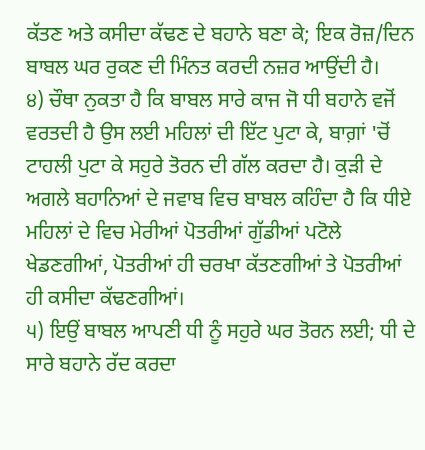ਕੱਤਣ ਅਤੇ ਕਸੀਦਾ ਕੱਢਣ ਦੇ ਬਹਾਨੇ ਬਣਾ ਕੇ; ਇਕ ਰੋਜ਼/ਦਿਨ ਬਾਬਲ ਘਰ ਰੁਕਣ ਦੀ ਮਿੰਨਤ ਕਰਦੀ ਨਜ਼ਰ ਆਉਂਦੀ ਹੈ।
੪) ਚੌਥਾ ਨੁਕਤਾ ਹੈ ਕਿ ਬਾਬਲ ਸਾਰੇ ਕਾਜ ਜੋ ਧੀ ਬਹਾਨੇ ਵਜੋਂ ਵਰਤਦੀ ਹੈ ਉਸ ਲਈ ਮਹਿਲਾਂ ਦੀ ਇੱਟ ਪੁਟਾ ਕੇ, ਬਾਗ਼ਾਂ 'ਚੋਂ ਟਾਹਲੀ ਪੁਟਾ ਕੇ ਸਹੁਰੇ ਤੋਰਨ ਦੀ ਗੱਲ ਕਰਦਾ ਹੈ। ਕੁੜੀ ਦੇ ਅਗਲੇ ਬਹਾਨਿਆਂ ਦੇ ਜਵਾਬ ਵਿਚ ਬਾਬਲ ਕਹਿੰਦਾ ਹੈ ਕਿ ਧੀਏ ਮਹਿਲਾਂ ਦੇ ਵਿਚ ਮੇਰੀਆਂ ਪੋਤਰੀਆਂ ਗੁੱਡੀਆਂ ਪਟੋਲੇ ਖੇਡਣਗੀਆਂ, ਪੋਤਰੀਆਂ ਹੀ ਚਰਖਾ ਕੱਤਣਗੀਆਂ ਤੇ ਪੋਤਰੀਆਂ ਹੀ ਕਸੀਦਾ ਕੱਢਣਗੀਆਂ।
੫) ਇਉਂ ਬਾਬਲ ਆਪਣੀ ਧੀ ਨੂੰ ਸਹੁਰੇ ਘਰ ਤੋਰਨ ਲਈ; ਧੀ ਦੇ ਸਾਰੇ ਬਹਾਨੇ ਰੱਦ ਕਰਦਾ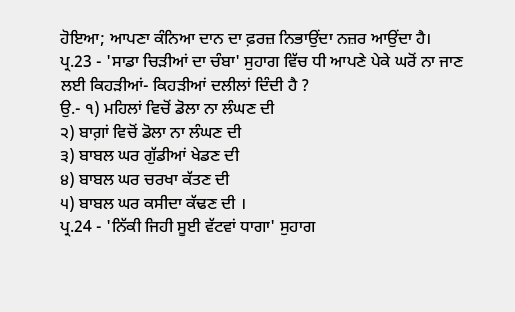ਹੋਇਆ; ਆਪਣਾ ਕੰਨਿਆ ਦਾਨ ਦਾ ਫ਼ਰਜ਼ ਨਿਭਾਉਂਦਾ ਨਜ਼ਰ ਆਉਂਦਾ ਹੈ।
ਪ੍ਰ.23 - 'ਸਾਡਾ ਚਿੜੀਆਂ ਦਾ ਚੰਬਾ' ਸੁਹਾਗ ਵਿੱਚ ਧੀ ਆਪਣੇ ਪੇਕੇ ਘਰੋਂ ਨਾ ਜਾਣ ਲਈ ਕਿਹੜੀਆਂ- ਕਿਹੜੀਆਂ ਦਲੀਲਾਂ ਦਿੰਦੀ ਹੈ ?
ਉ.- ੧) ਮਹਿਲਾਂ ਵਿਚੋਂ ਡੋਲਾ ਨਾ ਲੰਘਣ ਦੀ
੨) ਬਾਗ਼ਾਂ ਵਿਚੋਂ ਡੋਲਾ ਨਾ ਲੰਘਣ ਦੀ
੩) ਬਾਬਲ ਘਰ ਗੁੱਡੀਆਂ ਖੇਡਣ ਦੀ
੪) ਬਾਬਲ ਘਰ ਚਰਖਾ ਕੱਤਣ ਦੀ
੫) ਬਾਬਲ ਘਰ ਕਸੀਦਾ ਕੱਢਣ ਦੀ ।
ਪ੍ਰ.24 - 'ਨਿੱਕੀ ਜਿਹੀ ਸੂਈ ਵੱਟਵਾਂ ਧਾਗਾ' ਸੁਹਾਗ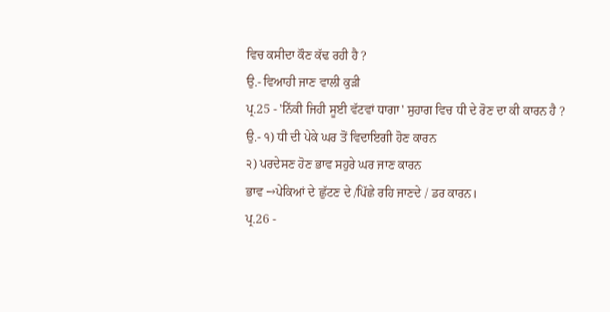ਵਿਚ ਕਸੀਦਾ ਕੌਣ ਕੱਢ ਰਹੀ ਹੈ ?
ਉ.- ਵਿਆਹੀ ਜਾਣ ਵਾਲੀ ਕੁੜੀ
ਪ੍ਰ.25 - 'ਨਿੱਕੀ ਜਿਹੀ ਸੂਈ ਵੱਟਵਾਂ ਧਾਗਾ' ਸੁਹਾਗ ਵਿਚ ਧੀ ਦੇ ਰੋਣ ਦਾ ਕੀ ਕਾਰਨ ਹੈ ?
ਉ.- ੧) ਧੀ ਦੀ ਪੇਕੇ ਘਰ ਤੋਂ ਵਿਦਾਇਗੀ ਹੋਣ ਕਾਰਨ
੨) ਪਰਦੇਸਣ ਹੋਣ ਭਾਵ ਸਹੁਰੇ ਘਰ ਜਾਣ ਕਾਰਨ
ਭਾਵ →ਪੇਕਿਆਂ ਦੇ ਛੁੱਟਣ ਦੇ /ਪਿੱਛੇ ਰਹਿ ਜਾਣਦੇ / ਡਰ ਕਾਰਨ।
ਪ੍ਰ.26 -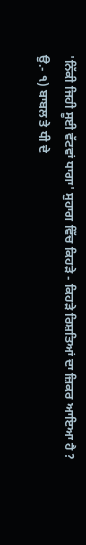'ਨਿੱਕੀ ਜਿਹੀ ਸੂਈ ਵੱਟਵਾਂ ਧਾਗਾ' ਸੁਹਾਗ ਵਿੱਚ ਕਿਹੜੇ - ਕਿਹੜੇ ਰਿਸ਼ਤਿਆਂ ਦਾ ਜ਼ਿਕਰ ਆਇਆ ਹੈ ?
ਉ.- ੧) ਬਾਬਲ ਤੇ ਧੀ ਦੇ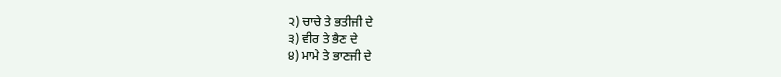੨) ਚਾਚੇ ਤੇ ਭਤੀਜੀ ਦੇ
੩) ਵੀਰ ਤੇ ਭੈਣ ਦੇ
੪) ਮਾਮੇ ਤੇ ਭਾਣਜੀ ਦੇ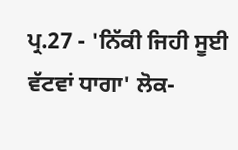ਪ੍ਰ.27 - 'ਨਿੱਕੀ ਜਿਹੀ ਸੂਈ ਵੱਟਵਾਂ ਧਾਗਾ' ਲੋਕ-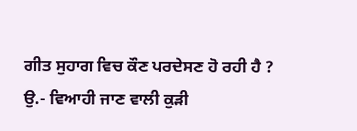ਗੀਤ ਸੁਹਾਗ ਵਿਚ ਕੌਣ ਪਰਦੇਸਣ ਹੋ ਰਹੀ ਹੈ ?
ਉ.- ਵਿਆਹੀ ਜਾਣ ਵਾਲੀ ਕੁੜੀ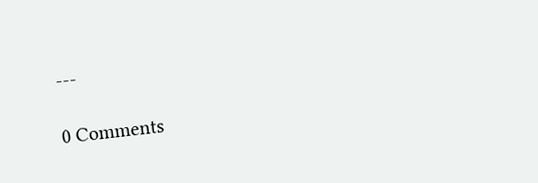---

0 Comments